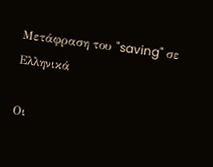Μετάφραση του "saving" σε Ελληνικά

Οι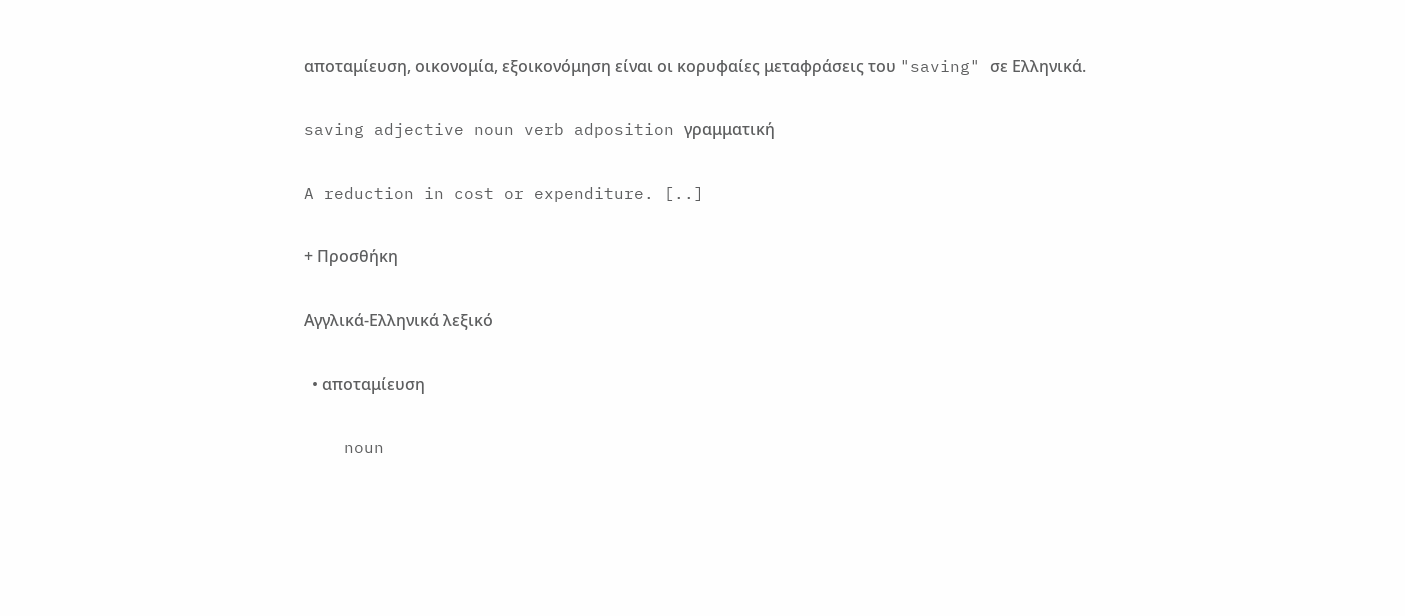αποταμίευση, οικονομία, εξοικονόμηση είναι οι κορυφαίες μεταφράσεις του "saving" σε Ελληνικά.

saving adjective noun verb adposition γραμματική

A reduction in cost or expenditure. [..]

+ Προσθήκη

Αγγλικά-Ελληνικά λεξικό

  • αποταμίευση

    noun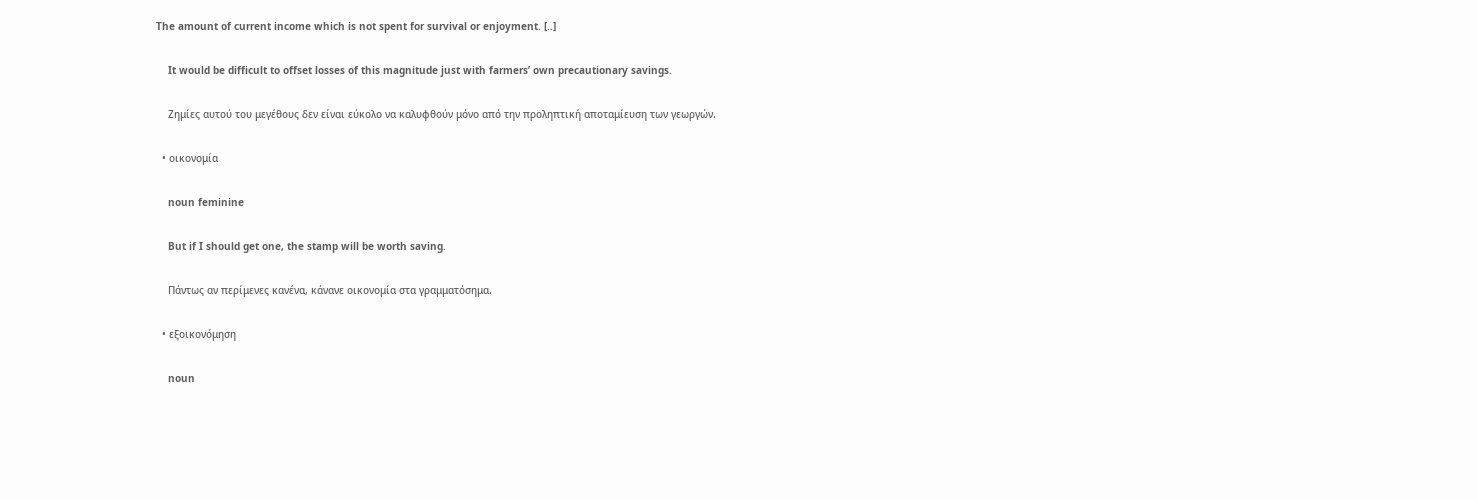The amount of current income which is not spent for survival or enjoyment. [..]

    It would be difficult to offset losses of this magnitude just with farmers’ own precautionary savings.

    Ζημίες αυτού του μεγέθους δεν είναι εύκολο να καλυφθούν μόνο από την προληπτική αποταμίευση των γεωργών.

  • οικονομία

    noun feminine

    But if I should get one, the stamp will be worth saving.

    Πάντως αν περίμενες κανένα, κάνανε οικονομία στα γραμματόσημα.

  • εξοικονόμηση

    noun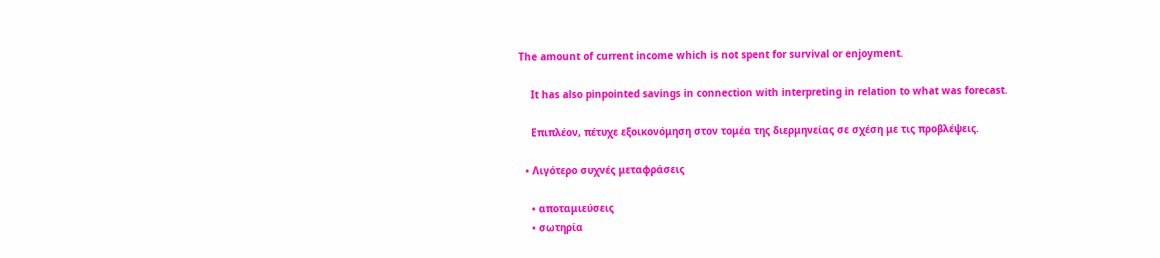The amount of current income which is not spent for survival or enjoyment.

    It has also pinpointed savings in connection with interpreting in relation to what was forecast.

    Επιπλέον, πέτυχε εξοικονόμηση στον τομέα της διερμηνείας σε σχέση με τις προβλέψεις.

  • Λιγότερο συχνές μεταφράσεις

    • αποταμιεύσεις
    • σωτηρία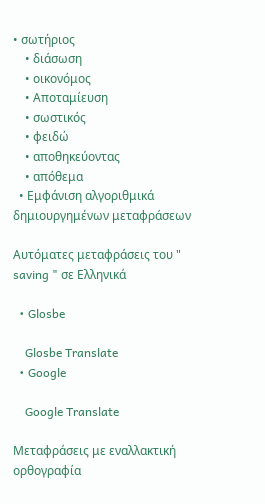• σωτήριος
    • διάσωση
    • οικονόμος
    • Αποταμίευση
    • σωστικός
    • φειδώ
    • αποθηκεύοντας
    • απόθεμα
  • Εμφάνιση αλγοριθμικά δημιουργημένων μεταφράσεων

Αυτόματες μεταφράσεις του " saving " σε Ελληνικά

  • Glosbe

    Glosbe Translate
  • Google

    Google Translate

Μεταφράσεις με εναλλακτική ορθογραφία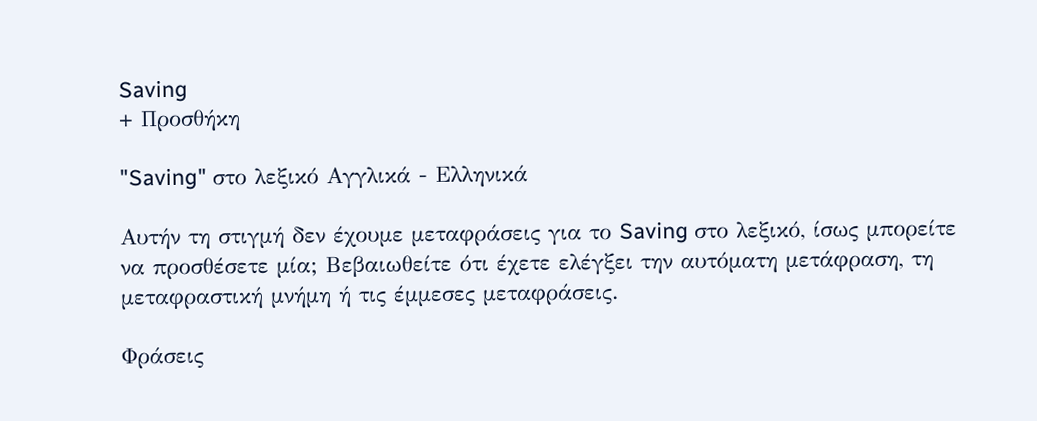Saving
+ Προσθήκη

"Saving" στο λεξικό Αγγλικά - Ελληνικά

Αυτήν τη στιγμή δεν έχουμε μεταφράσεις για το Saving στο λεξικό, ίσως μπορείτε να προσθέσετε μία; Βεβαιωθείτε ότι έχετε ελέγξει την αυτόματη μετάφραση, τη μεταφραστική μνήμη ή τις έμμεσες μεταφράσεις.

Φράσεις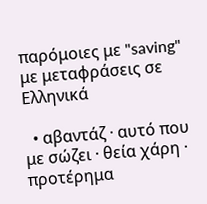παρόμοιες με "saving" με μεταφράσεις σε Ελληνικά

  • αβαντάζ · αυτό που με σώζει · θεία χάρη · προτέρημα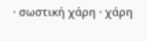· σωστική χάρη · χάρη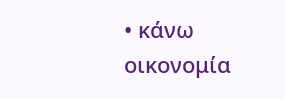• κάνω οικονομία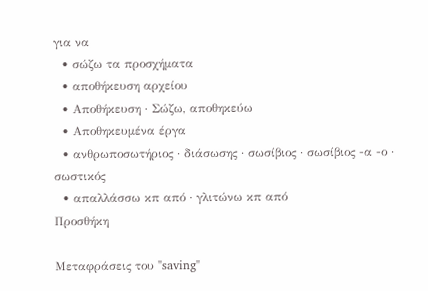για να
  • σώζω τα προσχήματα
  • αποθήκευση αρχείου
  • Αποθήκευση · Σώζω, αποθηκεύω
  • Αποθηκευμένα έργα
  • ανθρωποσωτήριος · διάσωσης · σωσίβιος · σωσίβιος -α -ο · σωστικός
  • απαλλάσσω κπ από · γλιτώνω κπ από
Προσθήκη

Μεταφράσεις του "saving"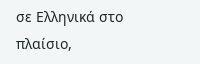σε Ελληνικά στο πλαίσιο,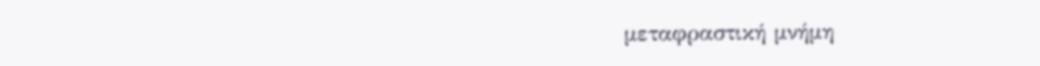μεταφραστική μνήμη